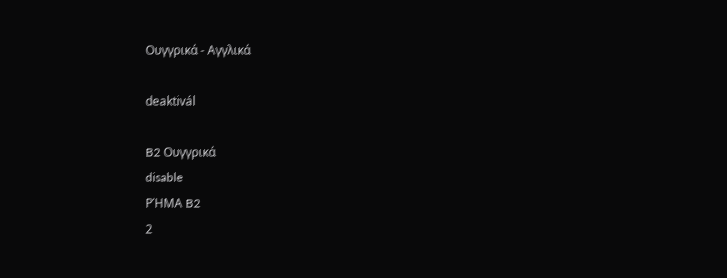Ουγγρικά - Αγγλικά

deaktivál

B2 Ουγγρικά
disable
ΡΉΜΑ B2
2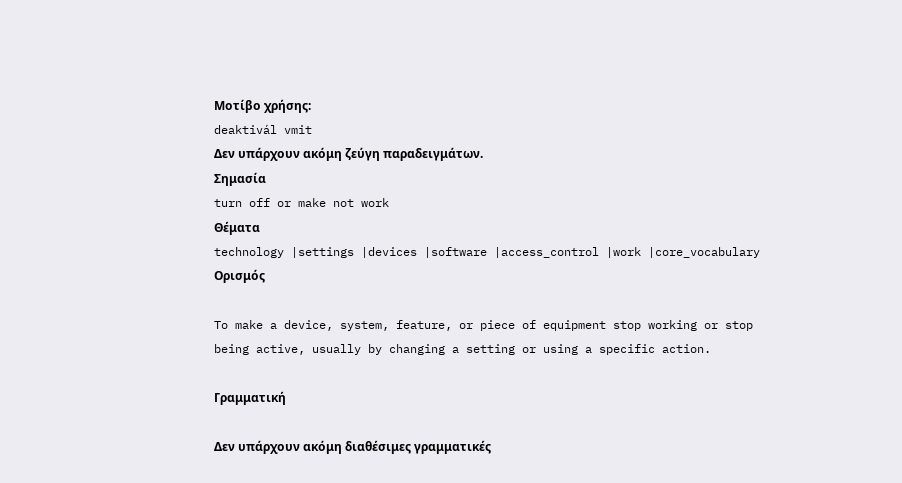Μοτίβο χρήσης:
deaktivál vmit
Δεν υπάρχουν ακόμη ζεύγη παραδειγμάτων.
Σημασία
turn off or make not work
Θέματα
technology |settings |devices |software |access_control |work |core_vocabulary
Ορισμός

To make a device, system, feature, or piece of equipment stop working or stop being active, usually by changing a setting or using a specific action.

Γραμματική

Δεν υπάρχουν ακόμη διαθέσιμες γραμματικές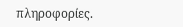πληροφορίες.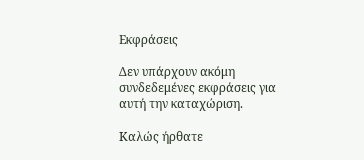Εκφράσεις

Δεν υπάρχουν ακόμη συνδεδεμένες εκφράσεις για αυτή την καταχώριση.

Καλώς ήρθατε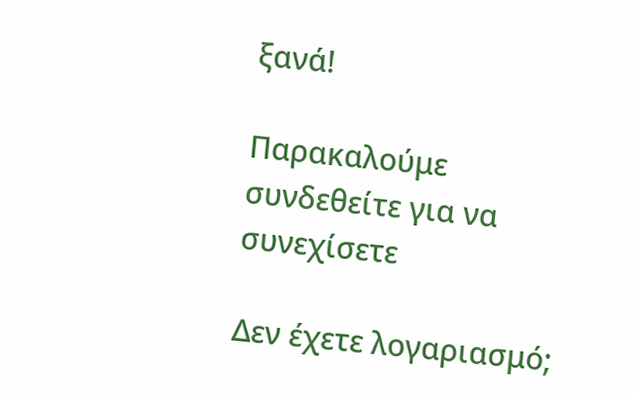ξανά!

Παρακαλούμε συνδεθείτε για να συνεχίσετε

Δεν έχετε λογαριασμό;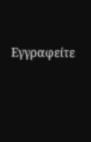Εγγραφείτε